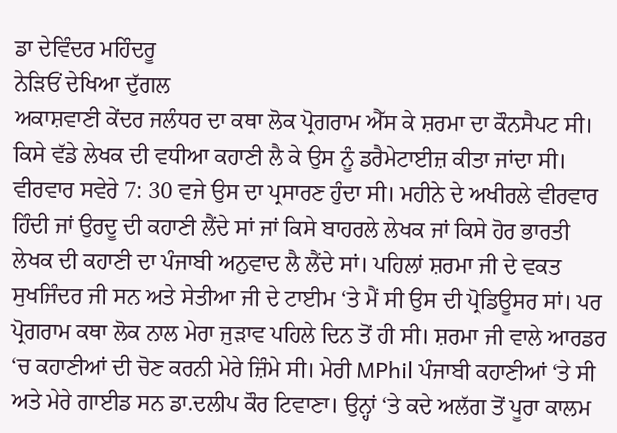ਡਾ ਦੇਵਿੰਦਰ ਮਹਿੰਦਰੂ
ਨੇੜਿਓਂ ਦੇਖਿਆ ਦੁੱਗਲ
ਅਕਾਸ਼ਵਾਣੀ ਕੇਂਦਰ ਜਲੰਧਰ ਦਾ ਕਥਾ ਲੋਕ ਪ੍ਰੋਗਰਾਮ ਐੱਸ ਕੇ ਸ਼ਰਮਾ ਦਾ ਕੌਨਸੈਪਟ ਸੀ। ਕਿਸੇ ਵੱਡੇ ਲੇਖਕ ਦੀ ਵਧੀਆ ਕਹਾਣੀ ਲੈ ਕੇ ਉਸ ਨੂੰ ਡਰੈਮੇਟਾਈਜ਼ ਕੀਤਾ ਜਾਂਦਾ ਸੀ। ਵੀਰਵਾਰ ਸਵੇਰੇ 7: 30 ਵਜੇ ਉਸ ਦਾ ਪ੍ਰਸਾਰਣ ਹੁੰਦਾ ਸੀ। ਮਹੀਨੇ ਦੇ ਅਖੀਰਲੇ ਵੀਰਵਾਰ ਹਿੰਦੀ ਜਾਂ ਉਰਦੂ ਦੀ ਕਹਾਣੀ ਲੈਂਦੇ ਸਾਂ ਜਾਂ ਕਿਸੇ ਬਾਹਰਲੇ ਲੇਖਕ ਜਾਂ ਕਿਸੇ ਹੋਰ ਭਾਰਤੀ ਲੇਖਕ ਦੀ ਕਹਾਣੀ ਦਾ ਪੰਜਾਬੀ ਅਨੁਵਾਦ ਲੈ ਲੈਂਦੇ ਸਾਂ। ਪਹਿਲਾਂ ਸ਼ਰਮਾ ਜੀ ਦੇ ਵਕਤ ਸੁਖਜਿੰਦਰ ਜੀ ਸਨ ਅਤੇ ਸੇਤੀਆ ਜੀ ਦੇ ਟਾਈਮ ‘ਤੇ ਮੈਂ ਸੀ ਉਸ ਦੀ ਪ੍ਰੋਡਿਊਸਰ ਸਾਂ। ਪਰ ਪ੍ਰੋਗਰਾਮ ਕਥਾ ਲੋਕ ਨਾਲ ਮੇਰਾ ਜੁੜਾਵ ਪਹਿਲੇ ਦਿਨ ਤੋਂ ਹੀ ਸੀ। ਸ਼ਰਮਾ ਜੀ ਵਾਲੇ ਆਰਡਰ ‘ਚ ਕਹਾਣੀਆਂ ਦੀ ਚੋਣ ਕਰਨੀ ਮੇਰੇ ਜ਼ਿੰਮੇ ਸੀ। ਮੇਰੀ MPhil ਪੰਜਾਬੀ ਕਹਾਣੀਆਂ ‘ਤੇ ਸੀ ਅਤੇ ਮੇਰੇ ਗਾਈਡ ਸਨ ਡਾ.ਦਲੀਪ ਕੌਰ ਟਿਵਾਣਾ। ਉਨ੍ਹਾਂ ‘ਤੇ ਕਦੇ ਅਲੱਗ ਤੋਂ ਪੂਰਾ ਕਾਲਮ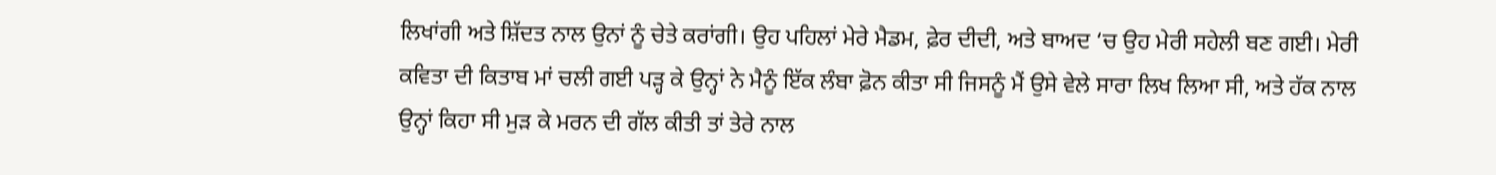ਲਿਖਾਂਗੀ ਅਤੇ ਸ਼ਿੱਦਤ ਨਾਲ ਉਨਾਂ ਨੂੰ ਚੇਤੇ ਕਰਾਂਗੀ। ਉਹ ਪਹਿਲਾਂ ਮੇਰੇ ਮੈਡਮ, ਫ਼ੇਰ ਦੀਦੀ, ਅਤੇ ਬਾਅਦ ‘ਚ ਉਹ ਮੇਰੀ ਸਹੇਲੀ ਬਣ ਗਈ। ਮੇਰੀ ਕਵਿਤਾ ਦੀ ਕਿਤਾਬ ਮਾਂ ਚਲੀ ਗਈ ਪੜ੍ਹ ਕੇ ਉਨ੍ਹਾਂ ਨੇ ਮੈਨੂੰ ਇੱਕ ਲੰਬਾ ਫ਼ੋਨ ਕੀਤਾ ਸੀ ਜਿਸਨੂੰ ਮੈਂ ਉਸੇ ਵੇਲੇ ਸਾਰਾ ਲਿਖ ਲਿਆ ਸੀ, ਅਤੇ ਹੱਕ ਨਾਲ ਉਨ੍ਹਾਂ ਕਿਹਾ ਸੀ ਮੁੜ ਕੇ ਮਰਨ ਦੀ ਗੱਲ ਕੀਤੀ ਤਾਂ ਤੇਰੇ ਨਾਲ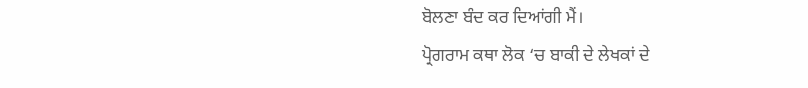ਬੋਲਣਾ ਬੰਦ ਕਰ ਦਿਆਂਗੀ ਮੈਂ।
ਪ੍ਰੋਗਰਾਮ ਕਥਾ ਲੋਕ ‘ਚ ਬਾਕੀ ਦੇ ਲੇਖਕਾਂ ਦੇ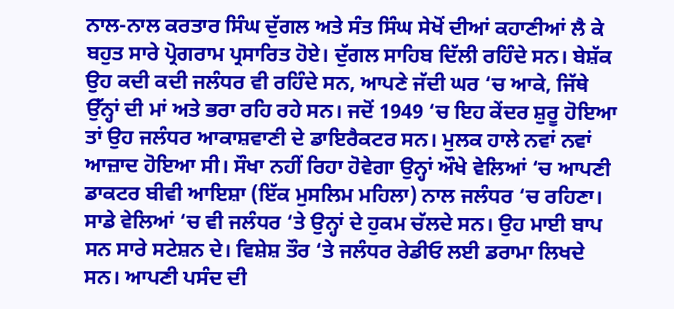ਨਾਲ-ਨਾਲ ਕਰਤਾਰ ਸਿੰਘ ਦੁੱਗਲ ਅਤੇ ਸੰਤ ਸਿੰਘ ਸੇਖੋਂ ਦੀਆਂ ਕਹਾਣੀਆਂ ਲੈ ਕੇ ਬਹੁਤ ਸਾਰੇ ਪ੍ਰੋਗਰਾਮ ਪ੍ਰਸਾਰਿਤ ਹੋਏ। ਦੁੱਗਲ ਸਾਹਿਬ ਦਿੱਲੀ ਰਹਿੰਦੇ ਸਨ। ਬੇਸ਼ੱਕ ਉਹ ਕਦੀ ਕਦੀ ਜਲੰਧਰ ਵੀ ਰਹਿੰਦੇ ਸਨ, ਆਪਣੇ ਜੱਦੀ ਘਰ ‘ਚ ਆਕੇ, ਜਿੱਥੇ ਉੱਨ੍ਹਾਂ ਦੀ ਮਾਂ ਅਤੇ ਭਰਾ ਰਹਿ ਰਹੇ ਸਨ। ਜਦੋਂ 1949 ‘ਚ ਇਹ ਕੇਂਦਰ ਸ਼ੁਰੂ ਹੋਇਆ ਤਾਂ ਉਹ ਜਲੰਧਰ ਆਕਾਸ਼ਵਾਣੀ ਦੇ ਡਾਇਰੈਕਟਰ ਸਨ। ਮੁਲਕ ਹਾਲੇ ਨਵਾਂ ਨਵਾਂ ਆਜ਼ਾਦ ਹੋਇਆ ਸੀ। ਸੌਖਾ ਨਹੀਂ ਰਿਹਾ ਹੋਵੇਗਾ ਉਨ੍ਹਾਂ ਔਖੇ ਵੇਲਿਆਂ ‘ਚ ਆਪਣੀ ਡਾਕਟਰ ਬੀਵੀ ਆਇਸ਼ਾ (ਇੱਕ ਮੁਸਲਿਮ ਮਹਿਲਾ) ਨਾਲ ਜਲੰਧਰ ‘ਚ ਰਹਿਣਾ।
ਸਾਡੇ ਵੇਲਿਆਂ ‘ਚ ਵੀ ਜਲੰਧਰ ‘ਤੇ ਉਨ੍ਹਾਂ ਦੇ ਹੁਕਮ ਚੱਲਦੇ ਸਨ। ਉਹ ਮਾਈ ਬਾਪ ਸਨ ਸਾਰੇ ਸਟੇਸ਼ਨ ਦੇ। ਵਿਸ਼ੇਸ਼ ਤੌਰ ‘ਤੇ ਜਲੰਧਰ ਰੇਡੀਓ ਲਈ ਡਰਾਮਾ ਲਿਖਦੇ ਸਨ। ਆਪਣੀ ਪਸੰਦ ਦੀ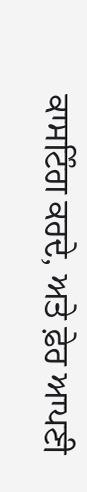ਕਾਸਟਿੰਗ ਕਰਦੇ, ਅਤੇ ਫ਼ੇਰ ਆਪਣੀ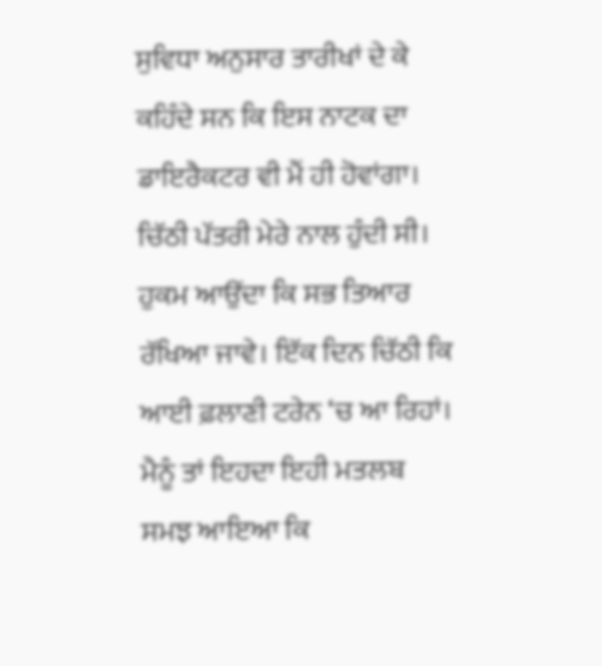ਸੁਵਿਧਾ ਅਨੁਸਾਰ ਤਾਰੀਖਾਂ ਦੇ ਕੇ ਕਹਿੰਦੇ ਸਨ ਕਿ ਇਸ ਨਾਟਕ ਦਾ ਡਾਇਰੈਕਟਰ ਵੀ ਮੈਂ ਹੀ ਹੋਵਾਂਗਾ। ਚਿੱਠੀ ਪੱਤਰੀ ਮੇਰੇ ਨਾਲ ਹੁੰਦੀ ਸੀ। ਹੁਕਮ ਆਉਂਦਾ ਕਿ ਸਭ ਤਿਆਰ ਰੱਖਿਆ ਜਾਵੇ। ਇੱਕ ਦਿਨ ਚਿੱਠੀ ਕਿ ਆਈ ਫ਼ਲਾਣੀ ਟਰੇਨ ‘ਚ ਆ ਰਿਹਾਂ। ਮੈਨੂੰ ਤਾਂ ਇਹਦਾ ਇਹੀ ਮਤਲਬ ਸਮਝ ਆਇਆ ਕਿ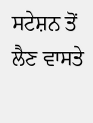ਸਟੇਸ਼ਨ ਤੋਂ ਲੈਣ ਵਾਸਤੇ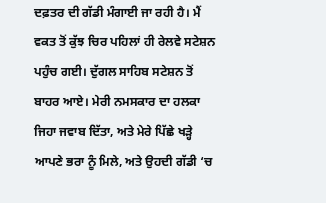ਦਫ਼ਤਰ ਦੀ ਗੱਡੀ ਮੰਗਾਈ ਜਾ ਰਹੀ ਹੈ। ਮੈਂ ਵਕਤ ਤੋਂ ਕੁੱਝ ਚਿਰ ਪਹਿਲਾਂ ਹੀ ਰੇਲਵੇ ਸਟੇਸ਼ਨ ਪਹੁੰਚ ਗਈ। ਦੁੱਗਲ ਸਾਹਿਬ ਸਟੇਸ਼ਨ ਤੋਂ ਬਾਹਰ ਆਏ। ਮੇਰੀ ਨਮਸਕਾਰ ਦਾ ਹਲਕਾ ਜਿਹਾ ਜਵਾਬ ਦਿੱਤਾ, ਅਤੇ ਮੇਰੇ ਪਿੱਛੇ ਖੜ੍ਹੇ ਆਪਣੇ ਭਰਾ ਨੂੰ ਮਿਲੇ, ਅਤੇ ਉਹਦੀ ਗੱਡੀ ‘ਚ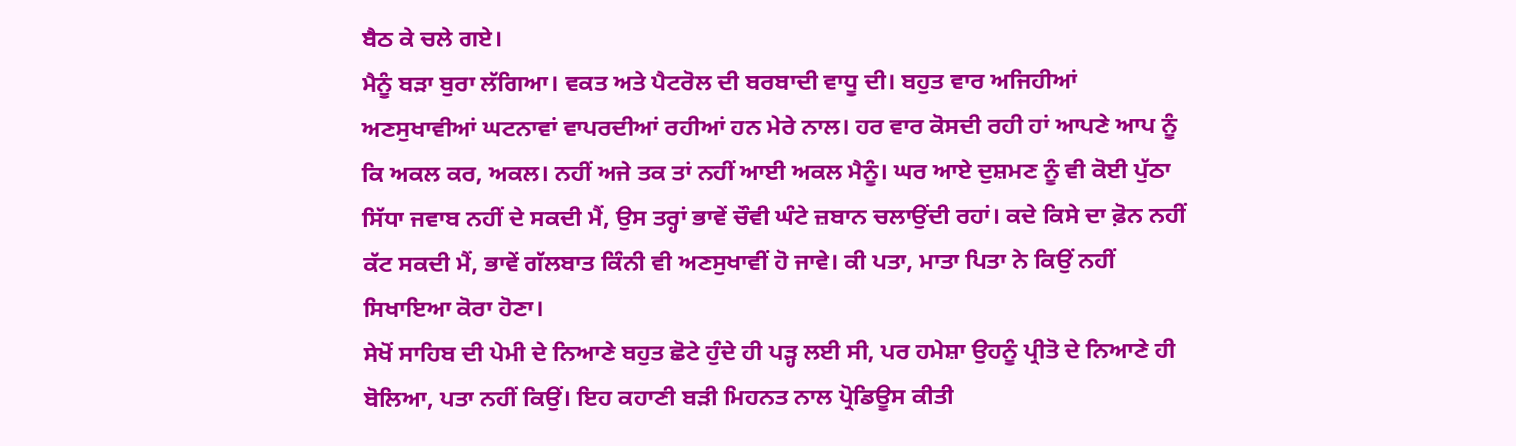ਬੈਠ ਕੇ ਚਲੇ ਗਏ।
ਮੈਨੂੰ ਬੜਾ ਬੁਰਾ ਲੱਗਿਆ। ਵਕਤ ਅਤੇ ਪੈਟਰੋਲ ਦੀ ਬਰਬਾਦੀ ਵਾਧੂ ਦੀ। ਬਹੁਤ ਵਾਰ ਅਜਿਹੀਆਂ ਅਣਸੁਖਾਵੀਆਂ ਘਟਨਾਵਾਂ ਵਾਪਰਦੀਆਂ ਰਹੀਆਂ ਹਨ ਮੇਰੇ ਨਾਲ। ਹਰ ਵਾਰ ਕੋਸਦੀ ਰਹੀ ਹਾਂ ਆਪਣੇ ਆਪ ਨੂੰ ਕਿ ਅਕਲ ਕਰ, ਅਕਲ। ਨਹੀਂ ਅਜੇ ਤਕ ਤਾਂ ਨਹੀਂ ਆਈ ਅਕਲ ਮੈਨੂੰ। ਘਰ ਆਏ ਦੁਸ਼ਮਣ ਨੂੰ ਵੀ ਕੋਈ ਪੁੱਠਾ ਸਿੱਧਾ ਜਵਾਬ ਨਹੀਂ ਦੇ ਸਕਦੀ ਮੈਂ, ਉਸ ਤਰ੍ਹਾਂ ਭਾਵੇਂ ਚੌਵੀ ਘੰਟੇ ਜ਼ਬਾਨ ਚਲਾਉਂਦੀ ਰਹਾਂ। ਕਦੇ ਕਿਸੇ ਦਾ ਫ਼ੋਨ ਨਹੀਂ ਕੱਟ ਸਕਦੀ ਮੈਂ, ਭਾਵੇਂ ਗੱਲਬਾਤ ਕਿੰਨੀ ਵੀ ਅਣਸੁਖਾਵੀਂ ਹੋ ਜਾਵੇ। ਕੀ ਪਤਾ, ਮਾਤਾ ਪਿਤਾ ਨੇ ਕਿਉਂ ਨਹੀਂ ਸਿਖਾਇਆ ਕੋਰਾ ਹੋਣਾ।
ਸੇਖੋਂ ਸਾਹਿਬ ਦੀ ਪੇਮੀ ਦੇ ਨਿਆਣੇ ਬਹੁਤ ਛੋਟੇ ਹੁੰਦੇ ਹੀ ਪੜ੍ਹ ਲਈ ਸੀ, ਪਰ ਹਮੇਸ਼ਾ ਉਹਨੂੰ ਪ੍ਰੀਤੋ ਦੇ ਨਿਆਣੇ ਹੀ ਬੋਲਿਆ, ਪਤਾ ਨਹੀਂ ਕਿਉਂ। ਇਹ ਕਹਾਣੀ ਬੜੀ ਮਿਹਨਤ ਨਾਲ ਪ੍ਰੋਡਿਊਸ ਕੀਤੀ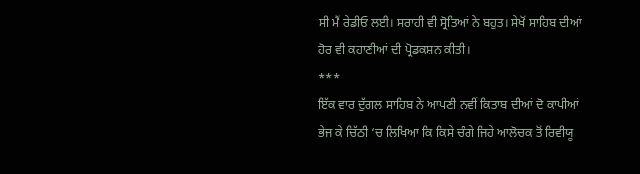ਸੀ ਮੈਂ ਰੇਡੀਓ ਲਈ। ਸਰਾਹੀ ਵੀ ਸ੍ਰੋਤਿਆਂ ਨੇ ਬਹੁਤ। ਸੇਖੋਂ ਸਾਹਿਬ ਦੀਆਂ ਹੋਰ ਵੀ ਕਹਾਣੀਆਂ ਦੀ ਪ੍ਰੋਡਕਸ਼ਨ ਕੀਤੀ।
***
ਇੱਕ ਵਾਰ ਦੁੱਗਲ ਸਾਹਿਬ ਨੇ ਆਪਣੀ ਨਵੀਂ ਕਿਤਾਬ ਦੀਆਂ ਦੋ ਕਾਪੀਆਂ ਭੇਜ ਕੇ ਚਿੱਠੀ ‘ਚ ਲਿਖਿਆ ਕਿ ਕਿਸੇ ਚੰਗੇ ਜਿਹੇ ਆਲੋਚਕ ਤੋਂ ਰਿਵੀਯੂ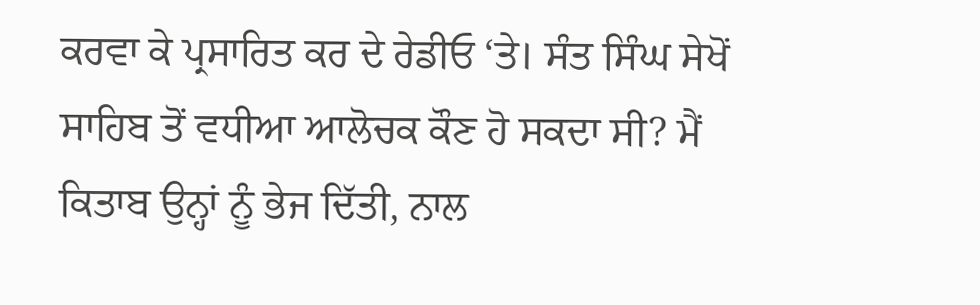ਕਰਵਾ ਕੇ ਪ੍ਰਸਾਰਿਤ ਕਰ ਦੇ ਰੇਡੀਓ ‘ਤੇ। ਸੰਤ ਸਿੰਘ ਸੇਖੋਂ ਸਾਹਿਬ ਤੋਂ ਵਧੀਆ ਆਲੋਚਕ ਕੌਣ ਹੋ ਸਕਦਾ ਸੀ? ਮੈਂ ਕਿਤਾਬ ਉਨ੍ਹਾਂ ਨੂੰ ਭੇਜ ਦਿੱਤੀ, ਨਾਲ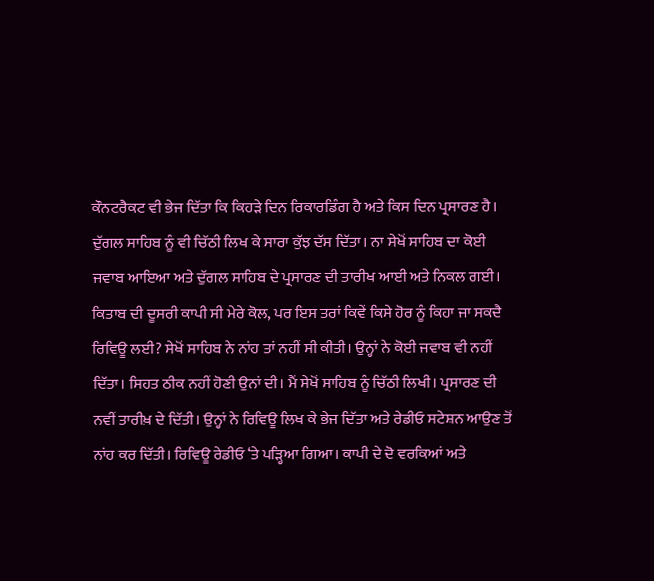ਕੌਨਟਰੈਕਟ ਵੀ ਭੇਜ ਦਿੱਤਾ ਕਿ ਕਿਹੜੇ ਦਿਨ ਰਿਕਾਰਡਿੰਗ ਹੈ ਅਤੇ ਕਿਸ ਦਿਨ ਪ੍ਰਸਾਰਣ ਹੈ। ਦੁੱਗਲ ਸਾਹਿਬ ਨੂੰ ਵੀ ਚਿੱਠੀ ਲਿਖ ਕੇ ਸਾਰਾ ਕੁੱਝ ਦੱਸ ਦਿੱਤਾ। ਨਾ ਸੇਖੋਂ ਸਾਹਿਬ ਦਾ ਕੋਈ ਜਵਾਬ ਆਇਆ ਅਤੇ ਦੁੱਗਲ ਸਾਹਿਬ ਦੇ ਪ੍ਰਸਾਰਣ ਦੀ ਤਾਰੀਖ ਆਈ ਅਤੇ ਨਿਕਲ ਗਈ।
ਕਿਤਾਬ ਦੀ ਦੂਸਰੀ ਕਾਪੀ ਸੀ ਮੇਰੇ ਕੋਲ, ਪਰ ਇਸ ਤਰਾਂ ਕਿਵੇਂ ਕਿਸੇ ਹੋਰ ਨੂੰ ਕਿਹਾ ਜਾ ਸਕਦੈ ਰਿਵਿਊ ਲਈ? ਸੇਖੋਂ ਸਾਹਿਬ ਨੇ ਨਾਂਹ ਤਾਂ ਨਹੀਂ ਸੀ ਕੀਤੀ। ਉਨ੍ਹਾਂ ਨੇ ਕੋਈ ਜਵਾਬ ਵੀ ਨਹੀਂ ਦਿੱਤਾ। ਸਿਹਤ ਠੀਕ ਨਹੀਂ ਹੋਣੀ ਉਨਾਂ ਦੀ। ਮੈਂ ਸੇਖੋਂ ਸਾਹਿਬ ਨੂੰ ਚਿੱਠੀ ਲਿਖੀ। ਪ੍ਰਸਾਰਣ ਦੀ ਨਵੀਂ ਤਾਰੀਖ਼ ਦੇ ਦਿੱਤੀ। ਉਨ੍ਹਾਂ ਨੇ ਰਿਵਿਊ ਲਿਖ ਕੇ ਭੇਜ ਦਿੱਤਾ ਅਤੇ ਰੇਡੀਓ ਸਟੇਸ਼ਨ ਆਉਣ ਤੋਂ ਨਾਂਹ ਕਰ ਦਿੱਤੀ। ਰਿਵਿਊ ਰੇਡੀਓ ‘ਤੇ ਪੜ੍ਹਿਆ ਗਿਆ। ਕਾਪੀ ਦੇ ਦੋ ਵਰਕਿਆਂ ਅਤੇ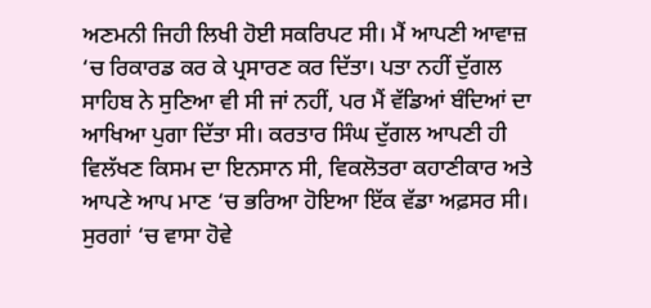ਅਣਮਨੀ ਜਿਹੀ ਲਿਖੀ ਹੋਈ ਸਕਰਿਪਟ ਸੀ। ਮੈਂ ਆਪਣੀ ਆਵਾਜ਼ ‘ਚ ਰਿਕਾਰਡ ਕਰ ਕੇ ਪ੍ਰਸਾਰਣ ਕਰ ਦਿੱਤਾ। ਪਤਾ ਨਹੀਂ ਦੁੱਗਲ ਸਾਹਿਬ ਨੇ ਸੁਣਿਆ ਵੀ ਸੀ ਜਾਂ ਨਹੀਂ, ਪਰ ਮੈਂ ਵੱਡਿਆਂ ਬੰਦਿਆਂ ਦਾ ਆਖਿਆ ਪੁਗਾ ਦਿੱਤਾ ਸੀ। ਕਰਤਾਰ ਸਿੰਘ ਦੁੱਗਲ ਆਪਣੀ ਹੀ ਵਿਲੱਖਣ ਕਿਸਮ ਦਾ ਇਨਸਾਨ ਸੀ, ਵਿਕਲੋਤਰਾ ਕਹਾਣੀਕਾਰ ਅਤੇ ਆਪਣੇ ਆਪ ਮਾਣ ‘ਚ ਭਰਿਆ ਹੋਇਆ ਇੱਕ ਵੱਡਾ ਅਫ਼ਸਰ ਸੀ। ਸੁਰਗਾਂ ‘ਚ ਵਾਸਾ ਹੋਵੇ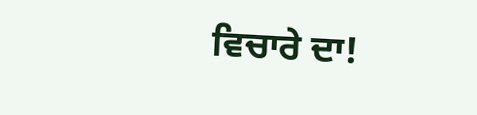ਵਿਚਾਰੇ ਦਾ!